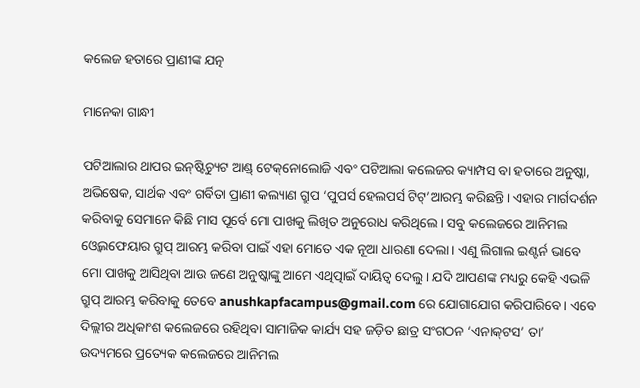କଲେଜ ହତାରେ ପ୍ରାଣୀଙ୍କ ଯତ୍ନ

ମାନେକା ଗାନ୍ଧୀ

ପଟିଆଲାର ଥାପର ଇନ୍‌ଷ୍ଟିଚ୍ୟୁଟ ଆଣ୍ଡ୍‌ ଟେକ୍‌ନୋଲୋଜି ଏବଂ ପଟିଆଲା କଲେଜର କ୍ୟାମ୍ପସ ବା ହତାରେ ଅନୁଷ୍କା, ଅଭିଷେକ, ସାର୍ଥକ ଏବଂ ଗର୍ବିତା ପ୍ରାଣୀ କଲ୍ୟାଣ ଗ୍ରୁପ ‘ପୁପର୍ସ ହେଲପର୍ସ ଟିଟ୍‌’ଆରମ୍ଭ କରିଛନ୍ତି। ଏହାର ମାର୍ଗଦର୍ଶନ କରିବାକୁ ସେମାନେ କିଛି ମାସ ପୂର୍ବେ ମୋ ପାଖକୁ ଲିଖିତ ଅନୁରୋଧ କରିଥିଲେ। ସବୁ କଲେଜରେ ଆନିମଲ ଓ୍ବେଲଫେୟାର ଗ୍ରୁପ୍‌ ଆରମ୍ଭ କରିବା ପାଇଁ ଏହା ମୋତେ ଏକ ନୂଆ ଧାରଣା ଦେଲା। ଏଣୁ ଲିଗାଲ ଇଣ୍ଟର୍ନ ଭାବେ ମୋ ପାଖକୁ ଆସିଥିବା ଆଉ ଜଣେ ଅନୁଷ୍କାଙ୍କୁ ଆମେ ଏଥିତ୍ପାଇଁ ଦାୟିତ୍ୱ ଦେଲୁ। ଯଦି ଆପଣଙ୍କ ମଧ୍ୟରୁ କେହି ଏଭଳି ଗ୍ରୁପ୍‌ ଆରମ୍ଭ କରିବାକୁ ତେବେ anushkapfacampus@gmail.com ରେ ଯୋଗାଯୋଗ କରିପାରିବେ। ଏବେ ଦିଲ୍ଲୀର ଅଧିକାଂଶ କଲେଜରେ ରହିଥିବା ସାମାଜିକ କାର୍ଯ୍ୟ ସହ ଜଡ଼ିତ ଛାତ୍ର ସଂଗଠନ ‘ଏନାକ୍‌ଟସ’ ତା’ ଉଦ୍ୟମରେ ପ୍ରତ୍ୟେକ କଲେଜରେ ଆନିମଲ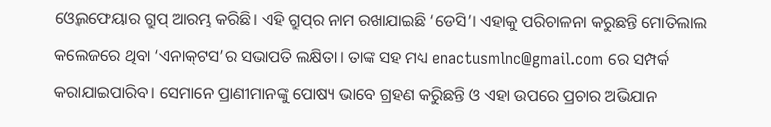ଓ୍ବେଲଫେୟାର ଗ୍ରୁପ୍‌ ଆରମ୍ଭ କରିଛି। ଏହି ଗ୍ରୁପ୍‌ର ନାମ ରଖାଯାଇଛି ‘ଡେସି’। ଏହାକୁ ପରିଚାଳନା କରୁଛନ୍ତି ମୋତିଲାଲ କଲେଜରେ ଥିବା ‘ଏନାକ୍‌ଟସ’ର ସଭାପତି ଲକ୍ଷିତା। ତାଙ୍କ ସହ ମଧ୍ୟ enactusmlnc@gmail.com ରେ ସମ୍ପର୍କ କରାଯାଇପାରିବ। ସେମାନେ ପ୍ରାଣୀମାନଙ୍କୁ ପୋଷ୍ୟ ଭାବେ ଗ୍ରହଣ କରିୁଛନ୍ତି ଓ ଏହା ଉପରେ ପ୍ରଚାର ଅଭିଯାନ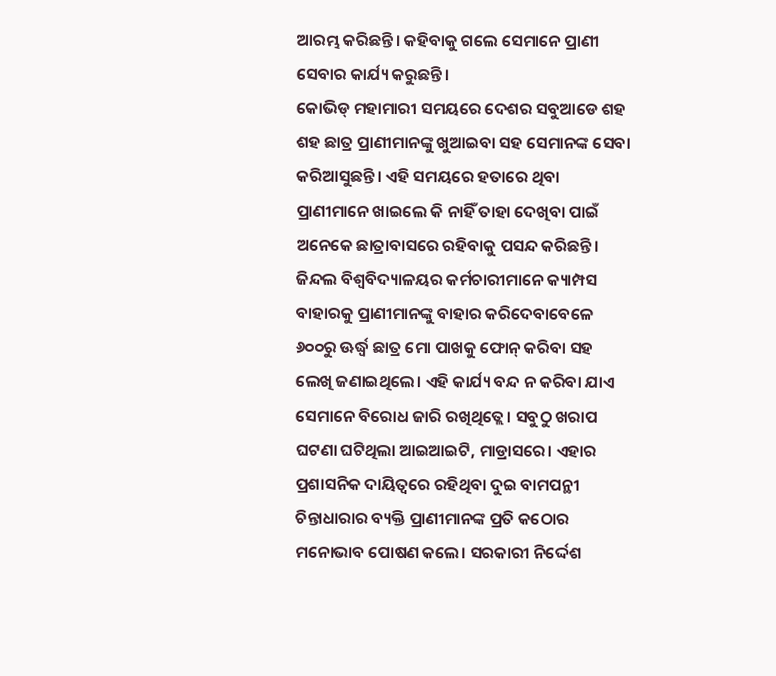ଆରମ୍ଭ କରିଛନ୍ତି। କହିବାକୁ ଗଲେ ସେମାନେ ପ୍ରାଣୀ ସେବାର କାର୍ଯ୍ୟ କରୁଛନ୍ତି।
କୋଭିଡ୍‌ ମହାମାରୀ ସମୟରେ ଦେଶର ସବୁଆଡେ ଶହ ଶହ ଛାତ୍ର ପ୍ରାଣୀମାନଙ୍କୁ ଖୁଆଇବା ସହ ସେମାନଙ୍କ ସେବା କରିଆସୁଛନ୍ତି। ଏହି ସମୟରେ ହତାରେ ଥିବା ପ୍ରାଣୀମାନେ ଖାଇଲେ କି ନାହିଁ ତାହା ଦେଖିବା ପାଇଁ ଅନେକେ ଛାତ୍ରାବାସରେ ରହିବାକୁ ପସନ୍ଦ କରିଛନ୍ତି। ଜିନ୍ଦଲ ବିଶ୍ୱବିଦ୍ୟାଳୟର କର୍ମଚାରୀମାନେ କ୍ୟାମ୍ପସ ବାହାରକୁ ପ୍ରାଣୀମାନଙ୍କୁ ବାହାର କରିଦେବାବେଳେ ୬୦୦ରୁ ଊର୍ଦ୍ଧ୍ୱ ଛାତ୍ର ମୋ ପାଖକୁ ଫୋନ୍‌ କରିବା ସହ ଲେଖି ଜଣାଇଥିଲେ। ଏହି କାର୍ଯ୍ୟ ବନ୍ଦ ନ କରିବା ଯାଏ ସେମାନେ ବିରୋଧ ଜାରି ରଖିଥିତ୍ଲେ। ସବୁଠୁ ଖରାପ ଘଟଣା ଘଟିଥିଲା ଆଇଆଇଟି, ମାଡ୍ରାସରେ। ଏହାର ପ୍ରଶାସନିକ ଦାୟିତ୍ୱରେ ରହିଥିବା ଦୁଇ ବାମପନ୍ଥୀ ଚିନ୍ତାଧାରାର ବ୍ୟକ୍ତି ପ୍ରାଣୀମାନଙ୍କ ପ୍ରତି କଠୋର ମନୋଭାବ ପୋଷଣ କଲେ। ସରକାରୀ ନିର୍ଦ୍ଦେଶ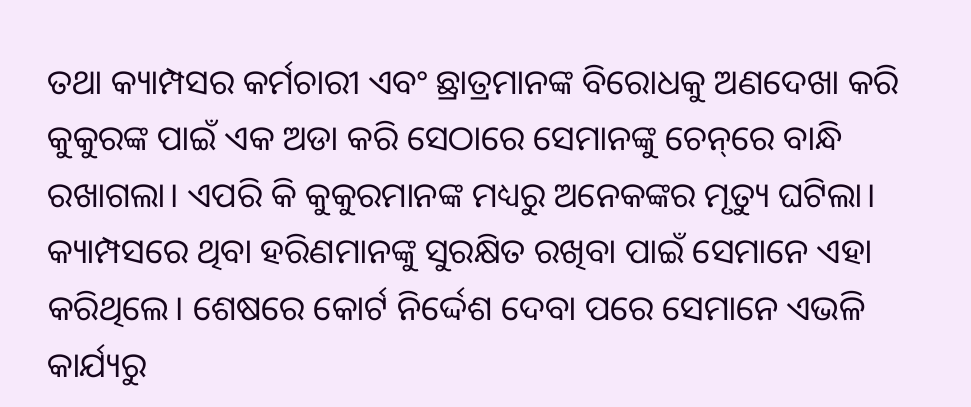ତଥା କ୍ୟାମ୍ପସର କର୍ମଚାରୀ ଏବଂ ଛ୍ରାତ୍ରମାନଙ୍କ ବିରୋଧକୁ ଅଣଦେଖା କରି କୁକୁରଙ୍କ ପାଇଁ ଏକ ଅଡା କରି ସେଠାରେ ସେମାନଙ୍କୁ ଚେନ୍‌ରେ ବାନ୍ଧି ରଖାଗଲା। ଏପରି କି କୁକୁରମାନଙ୍କ ମଧ୍ୟରୁ ଅନେକଙ୍କର ମୃତ୍ୟୁ ଘଟିଲା। କ୍ୟାମ୍ପସରେ ଥିବା ହରିଣମାନଙ୍କୁ ସୁରକ୍ଷିତ ରଖିବା ପାଇଁ ସେମାନେ ଏହା କରିଥିଲେ। ଶେଷରେ କୋର୍ଟ ନିର୍ଦ୍ଦେଶ ଦେବା ପରେ ସେମାନେ ଏଭଳି କାର୍ଯ୍ୟରୁ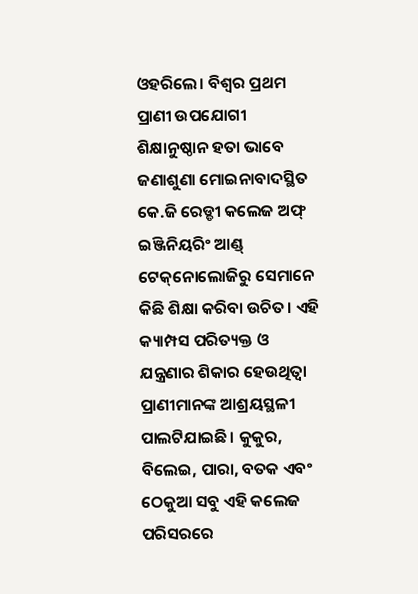ଓହରିଲେ। ବିଶ୍ୱର ପ୍ରଥମ ପ୍ରାଣୀ ଉପଯୋଗୀ ଶିକ୍ଷାନୁଷ୍ଠାନ ହତା ଭାବେ ଜଣାଶୁଣା ମୋଇନାବାଦସ୍ଥିତ କେ.ଜି ରେଡ୍ଡୀ କଲେଜ ଅଫ୍‌ ଇଞ୍ଜିନିୟରିଂ ଆଣ୍ଡ୍‌ ଟେକ୍‌ନୋଲୋଜିରୁ ସେମାନେ କିଛି ଶିକ୍ଷା କରିବା ଉଚିତ। ଏହି କ୍ୟାମ୍ପସ ପରିତ୍ୟକ୍ତ ଓ ଯନ୍ତ୍ରଣାର ଶିକାର ହେଉଥିତ୍ବା ପ୍ରାଣୀମାନଙ୍କ ଆଶ୍ରୟସ୍ଥଳୀ ପାଲଟିଯାଇଛି। କୁକୁର, ବିଲେଇ, ପାରା, ବତକ ଏବଂ ଠେକୁଆ ସବୁ ଏହି କଲେଜ ପରିସରରେ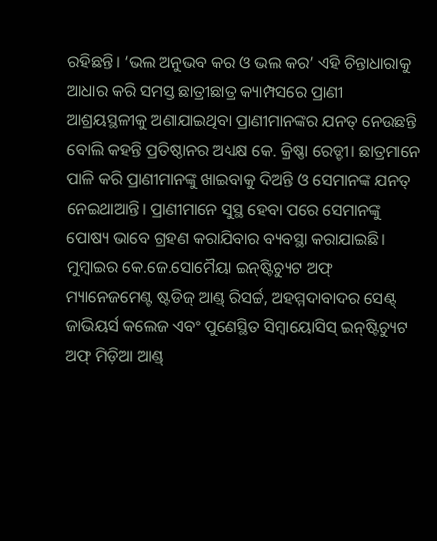ରହିଛନ୍ତି। ‘ଭଲ ଅନୁଭବ କର ଓ ଭଲ କର’ ଏହି ଚିନ୍ତାଧାରାକୁ ଆଧାର କରି ସମସ୍ତ ଛାତ୍ରୀଛାତ୍ର କ୍ୟାମ୍ପସରେ ପ୍ରାଣୀ ଆଶ୍ରୟସ୍ଥଳୀକୁ ଅଣାଯାଇଥିବା ପ୍ରାଣୀମାନଙ୍କର ଯନତ୍ ନେଉଛନ୍ତି ବୋଲି କହନ୍ତି ପ୍ରତିଷ୍ଠାନର ଅଧ୍ୟକ୍ଷ କେ. କ୍ରିଷ୍ଣା ରେଡ୍ଡୀ। ଛାତ୍ରମାନେ ପାଳି କରି ପ୍ରାଣୀମାନଙ୍କୁ ଖାଇବାକୁ ଦିଅନ୍ତି ଓ ସେମାନଙ୍କ ଯନତ୍ ନେଇଥାଆନ୍ତି। ପ୍ରାଣୀମାନେ ସୁସ୍ଥ ହେବା ପରେ ସେମାନଙ୍କୁ ପୋଷ୍ୟ ଭାବେ ଗ୍ରହଣ କରାଯିବାର ବ୍ୟବସ୍ଥା କରାଯାଇଛି।
ମୁମ୍ବାଇର କେ.ଜେ.ସୋମୈୟା ଇନ୍‌ଷ୍ଟିଚ୍ୟୁଟ ଅଫ୍‌ ମ୍ୟାନେଜମେଣ୍ଟ ଷ୍ଟଡିଜ୍‌ ଆଣ୍ଡ୍‌ ରିସର୍ଚ୍ଚ, ଅହମ୍ମଦାବାଦର ସେଣ୍ଟ୍‌ ଜାଭିୟର୍ସ କଲେଜ ଏବଂ ପୁଣେସ୍ଥିତ ସିମ୍ବାୟୋସିସ୍‌ ଇନ୍‌ଷ୍ଟିଚ୍ୟୁଟ ଅଫ୍‌ ମିଡ଼ିଆ ଆଣ୍ଡ୍‌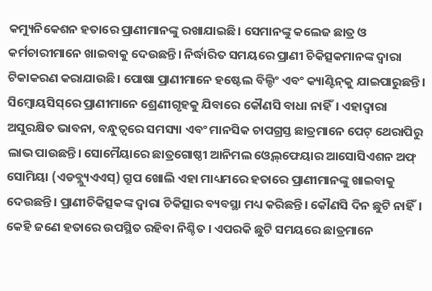କମ୍ୟୁନିକେଶନ ହତାରେ ପ୍ରାଣୀମାନଙ୍କୁ ରଖାଯାଇଛି। ସେମାନଙ୍କୁ କଲେଜ ଛାତ୍ର ଓ କର୍ମଚାରୀମାନେ ଖାଇବାକୁ ଦେଉଛନ୍ତି। ନିର୍ଦ୍ଧାରିତ ସମୟରେ ପ୍ରାଣୀ ଚିକିତ୍ସକମାନଙ୍କ ଦ୍ୱାରା ଟିକାକରଣ କରାଯାଉଛି। ପୋଷା ପ୍ରାଣୀମାନେ ହଷ୍ଟେଲ ବିଲ୍ଡିଂ ଏବଂ କ୍ୟାଣ୍ଟିନ୍‌କୁ ଯାଇପାରୁଛନ୍ତି। ସିମ୍ବୋୟସିସ୍‌ରେ ପ୍ରାଣୀମାନେ ଶ୍ରେଣୀଗୃହକୁ ଯିବାରେ କୌଣସି ବାଧା ନାହିଁ। ଏହାଦ୍ୱାରା ଅସୁରକ୍ଷିତ ଭାବନା, ବନ୍ଧୁତ୍ୱରେ ସମସ୍ୟା ଏବଂ ମାନସିକ ଚାପଗ୍ରସ୍ତ ଛାତ୍ରମାନେ ପେଟ୍‌ ଥେରାପିରୁ ଲାଭ ପାଉଛନ୍ତି। ସୋମୈୟାରେ ଛାତ୍ରଗୋଷ୍ଠୀ ଆନିମଲ ଓ୍ବେଲ୍‌ଫେୟାର ଆସୋସିଏଶନ ଅଫ୍‌ ସୋମିୟା (ଏଡବ୍ଲ୍ୟୁଏଏସ୍‌) ଗ୍ରୁପ ଖୋଲି ଏହା ମାଧ୍ୟମରେ ହତାରେ ପ୍ରାଣୀମାନଙ୍କୁ ଖାଇବାକୁ ଦେଉଛନ୍ତି। ପ୍ରାଣୀଚିକିତ୍ସକଙ୍କ ଦ୍ୱାରା ଚିକିତ୍ସାର ବ୍ୟବସ୍ଥା ମଧ୍ୟ କରିଛନ୍ତି। କୌଣସି ଦିନ ଛୁଟି ନାହିଁ। କେହି ଜଣେ ହତାରେ ଉପସ୍ଥିତ ରହିବା ନିଶ୍ଚିତ । ଏପରକି ଛୁଟି ସମୟରେ ଛାତ୍ରମାନେ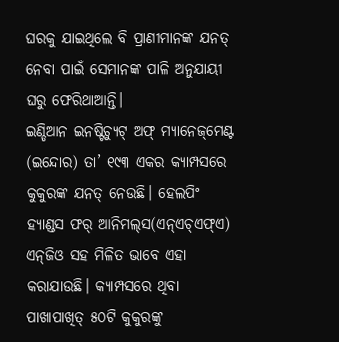ଘରକୁ ଯାଇଥିଲେ ବି ପ୍ରାଣୀମାନଙ୍କ ଯନତ୍ ନେବା ପାଇଁ ସେମାନଙ୍କ ପାଳି ଅନୁଯାୟୀ ଘରୁ ଫେରିଥାଆନ୍ତି।
ଇଣ୍ଡିଆନ ଇନଷ୍ଟିଚ୍ୟୁଟ୍‌ ଅଫ୍‌ ମ୍ୟାନେଜ୍‌ମେଣ୍ଟ (ଇନ୍ଦୋର) ତା’ ୧୯୩ ଏକର କ୍ୟାମ୍ପସରେ କୁକୁରଙ୍କ ଯନତ୍ ନେଉଛି। ହେଲପିଂ ହ୍ୟାଣ୍ଡସ ଫର୍‌ ଆନିମଲ୍‌ସ(ଏନ୍‌ଏଚ୍‌ଏଫ୍‌ଏ) ଏନ୍‌ଜିଓ ସହ ମିଳିତ ଭାବେ ଏହା କରାଯାଉଛି। କ୍ୟାମ୍ପସରେ ଥିବା ପାଖାପାଖିତ୍ ୫୦ଟି କୁକୁରଙ୍କୁ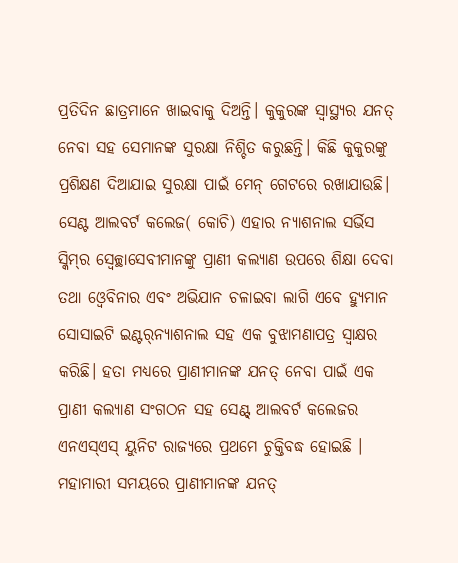ପ୍ରତିଦିନ ଛାତ୍ରମାନେ ଖାଇବାକୁ ଦିଅନ୍ତି। କୁକୁରଙ୍କ ସ୍ବାସ୍ଥ୍ୟର ଯନତ୍ ନେବା ସହ ସେମାନଙ୍କ ସୁରକ୍ଷା ନିଶ୍ଚିତ କରୁଛନ୍ତି। କିଛି କୁକୁରଙ୍କୁ ପ୍ରଶିକ୍ଷଣ ଦିଆଯାଇ ସୁରକ୍ଷା ପାଇଁ ମେନ୍‌ ଗେଟରେ ରଖାଯାଉଛି। ସେଣ୍ଟ ଆଲବର୍ଟ କଲେଜ( କୋଚି) ଏହାର ନ୍ୟାଶନାଲ ସର୍ଭିସ ସ୍କିମ୍‌ର ସ୍ବେଚ୍ଛାସେବୀମାନଙ୍କୁ ପ୍ରାଣୀ କଲ୍ୟାଣ ଉପରେ ଶିକ୍ଷା ଦେବା ତଥା ଓ୍ବେବିନାର ଏବଂ ଅଭିଯାନ ଚଳାଇବା ଲାଗି ଏବେ ହ୍ୟୁମାନ ସୋସାଇଟି ଇଣ୍ଟର୍‌ନ୍ୟାଶନାଲ ସହ ଏକ ବୁଝାମଣାପତ୍ର ସ୍ବାକ୍ଷର କରିଛି। ହତା ମଧ୍ୟରେ ପ୍ରାଣୀମାନଙ୍କ ଯନତ୍ ନେବା ପାଇଁ ଏକ ପ୍ରାଣୀ କଲ୍ୟାଣ ସଂଗଠନ ସହ ସେଣ୍ଟ୍‌ ଆଲବର୍ଟ କଲେଜର ଏନଏସ୍‌ଏସ୍‌ ୟୁନିଟ ରାଜ୍ୟରେ ପ୍ରଥମେ ଚୁକ୍ତିବଦ୍ଧ ହୋଇଛି । ମହାମାରୀ ସମୟରେ ପ୍ରାଣୀମାନଙ୍କ ଯନତ୍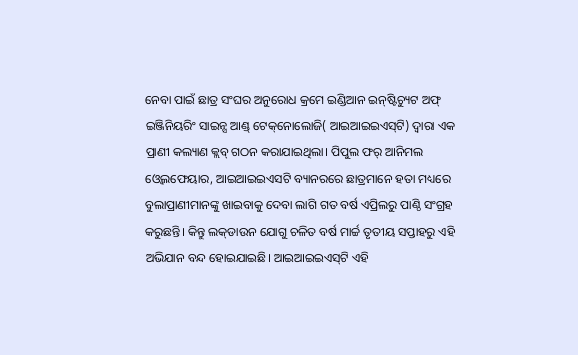ନେବା ପାଇଁ ଛାତ୍ର ସଂଘର ଅନୁରୋଧ କ୍ରମେ ଇଣ୍ଡିଆନ ଇନ୍‌ଷ୍ଟିଚ୍ୟୁଟ ଅଫ୍‌ ଇଞ୍ଜିନିୟରିଂ ସାଇନ୍ସ ଆଣ୍ଡ୍‌ ଟେକ୍‌ନୋଲୋଜି( ଆଇଆଇଇଏସ୍‌ଟି) ଦ୍ୱାରା ଏକ ପ୍ରାଣୀ କଲ୍ୟାଣ କ୍ଲବ୍‌ ଗଠନ କରାଯାଇଥିଲା। ପିପୁଲ ଫର୍‌ ଆନିମଲ ଓ୍ବେଲଫେୟାର, ଆଇଆଇଇଏସଟି ବ୍ୟାନରରେ ଛାତ୍ରମାନେ ହତା ମଧ୍ୟରେ ବୁଲାପ୍ରାଣୀମାନଙ୍କୁ ଖାଇବାକୁ ଦେବା ଲାଗି ଗତ ବର୍ଷ ଏପ୍ରିଲରୁ ପାଣ୍ଠି ସଂଗ୍ରହ କରୁଛନ୍ତି। କିନ୍ତୁ ଲକ୍‌ଡାଉନ ଯୋଗୁ ଚଳିତ ବର୍ଷ ମାର୍ଚ୍ଚ ତୃତୀୟ ସପ୍ତାହରୁ ଏହି ଅଭିଯାନ ବନ୍ଦ ହୋଇଯାଇଛି। ଆଇଆଇଇଏସ୍‌ଟି ଏହି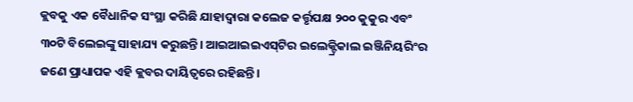କ୍ଲବକୁ ଏକ ବୈଧାନିକ ସଂସ୍ଥା କରିଛି ଯାହାଦ୍ୱାରା କଲେଜ କର୍ତ୍ତୃପକ୍ଷ ୨୦୦ କୁକୁର ଏବଂ ୩୦ଟି ବିଲେଇଙ୍କୁ ସାହାଯ୍ୟ କରୁଛନ୍ତି। ଆଇଆଇଇଏସ୍‌ଟିର ଇଲେକ୍ଟ୍ରିକାଲ ଇଞ୍ଜିନିୟରିଂର ଜଣେ ପ୍ରାଧ୍ୟାପକ ଏହି କ୍ଲବର ଦାୟିତ୍ୱରେ ରହିଛନ୍ତି।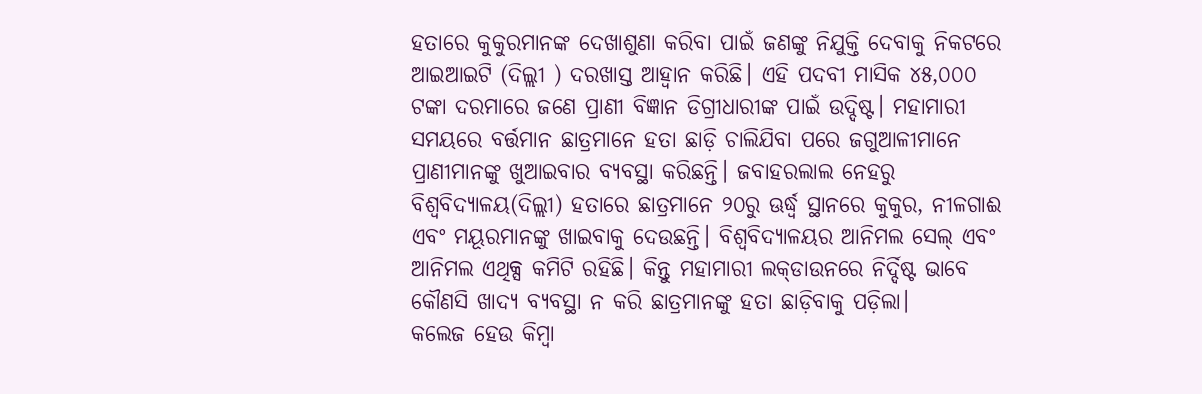ହତାରେ କୁକୁରମାନଙ୍କ ଦେଖାଶୁଣା କରିବା ପାଇଁ ଜଣଙ୍କୁ ନିଯୁକ୍ତି ଦେବାକୁ ନିକଟରେ ଆଇଆଇଟି (ଦିଲ୍ଲୀ ) ଦରଖାସ୍ତ ଆହ୍ବାନ କରିଛି। ଏହି ପଦବୀ ମାସିକ ୪୫,୦୦୦ ଟଙ୍କା ଦରମାରେ ଜଣେ ପ୍ରାଣୀ ବିଜ୍ଞାନ ଡିଗ୍ରୀଧାରୀଙ୍କ ପାଇଁ ଉଦ୍ଦିଷ୍ଟ। ମହାମାରୀ ସମୟରେ ବର୍ତ୍ତମାନ ଛାତ୍ରମାନେ ହତା ଛାଡ଼ି ଚାଲିଯିବା ପରେ ଜଗୁଆଳୀମାନେ ପ୍ରାଣୀମାନଙ୍କୁ ଖୁଆଇବାର ବ୍ୟବସ୍ଥା କରିଛନ୍ତି। ଜବାହରଲାଲ ନେହରୁ ବିଶ୍ୱବିଦ୍ୟାଳୟ(ଦିଲ୍ଲୀ) ହତାରେ ଛାତ୍ରମାନେ ୨୦ରୁ ଊର୍ଦ୍ଧ୍ୱ ସ୍ଥାନରେ କୁକୁର, ନୀଳଗାଈ ଏବଂ ମୟୂରମାନଙ୍କୁ ଖାଇବାକୁ ଦେଉଛନ୍ତି। ବିଶ୍ୱବିଦ୍ୟାଳୟର ଆନିମଲ ସେଲ୍‌ ଏବଂ ଆନିମଲ ଏଥିକ୍ସ କମିଟି ରହିଛି। କିନ୍ତୁ ମହାମାରୀ ଲକ୍‌ଡାଉନରେ ନିର୍ଦ୍ଦିଷ୍ଟ ଭାବେ କୌଣସି ଖାଦ୍ୟ ବ୍ୟବସ୍ଥା ନ କରି ଛାତ୍ରମାନଙ୍କୁ ହତା ଛାଡ଼ିବାକୁ ପଡ଼ିଲା।
କଲେଜ ହେଉ କିମ୍ବା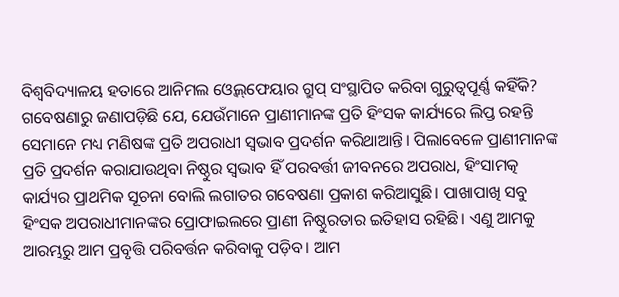ବିଶ୍ୱବିଦ୍ୟାଳୟ ହତାରେ ଆନିମଲ ଓ୍ବେଲ୍‌ଫେୟାର ଗ୍ରୁପ୍‌ ସଂସ୍ଥାପିତ କରିବା ଗୁରୁତ୍ୱପୂର୍ଣ୍ଣ କହିଁକି? ଗବେଷଣାରୁ ଜଣାପଡ଼ିଛି ଯେ, ଯେଉଁମାନେ ପ୍ରାଣୀମାନଙ୍କ ପ୍ରତି ହିଂସକ କାର୍ଯ୍ୟରେ ଲିପ୍ତ ରହନ୍ତି ସେମାନେ ମଧ୍ୟ ମଣିଷଙ୍କ ପ୍ରତି ଅପରାଧୀ ସ୍ବଭାବ ପ୍ରଦର୍ଶନ କରିଥାଆନ୍ତି। ପିଲାବେଳେ ପ୍ରାଣୀମାନଙ୍କ ପ୍ରତି ପ୍ରଦର୍ଶନ କରାଯାଉଥିବା ନିଷ୍ଠୁର ସ୍ବଭାବ ହିଁ ପରବର୍ତ୍ତୀ ଜୀବନରେ ଅପରାଧ, ହିଂସାମତ୍କ କାର୍ଯ୍ୟର ପ୍ରାଥମିକ ସୂଚନା ବୋଲି ଲଗାତର ଗବେଷଣା ପ୍ରକାଶ କରିଆସୁଛି। ପାଖାପାଖି ସବୁ ହିଂସକ ଅପରାଧୀମାନଙ୍କର ପ୍ରୋଫାଇଲରେ ପ୍ରାଣୀ ନିଷ୍ଠୁରତାର ଇତିହାସ ରହିଛି। ଏଣୁ ଆମକୁ ଆରମ୍ଭରୁ ଆମ ପ୍ରବୃତ୍ତି ପରିବର୍ତ୍ତନ କରିବାକୁ ପଡ଼ିବ। ଆମ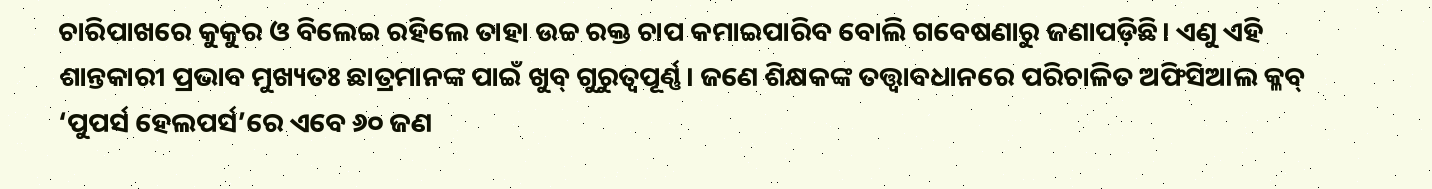ଚାରିପାଖରେ କୁକୁର ଓ ବିଲେଇ ରହିଲେ ତାହା ଉଚ୍ଚ ରକ୍ତ ଚାପ କମାଇପାରିବ ବୋଲି ଗବେଷଣାରୁ ଜଣାପଡ଼ିଛି। ଏଣୁ ଏହି ଶାନ୍ତକାରୀ ପ୍ରଭାବ ମୁଖ୍ୟତଃ ଛାତ୍ରମାନଙ୍କ ପାଇଁ ଖୁବ୍‌ ଗୁରୁତ୍ୱପୂର୍ଣ୍ଣ। ଜଣେ ଶିକ୍ଷକଙ୍କ ତତ୍ତ୍ୱାବଧାନରେ ପରିଚାଳିତ ଅଫିସିଆଲ କ୍ଳବ୍‌ ‘ପୁପର୍ସ ହେଲପର୍ସ’ରେ ଏବେ ୬୦ ଜଣ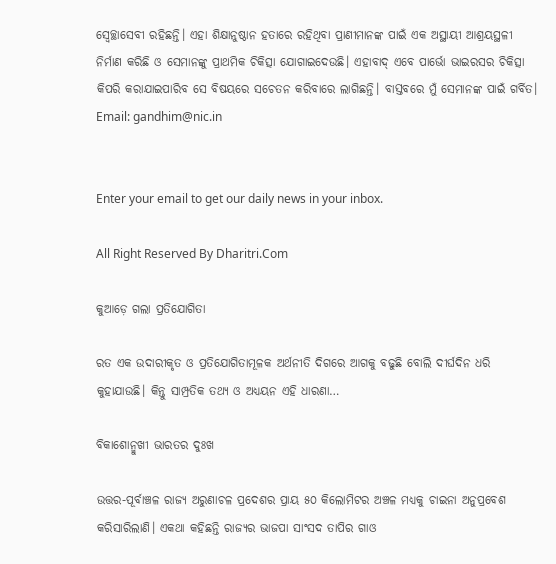ସ୍ବେଚ୍ଛାସେବୀ ରହିଛନ୍ତି। ଏହା ଶିକ୍ଷାନୁଷ୍ଠାନ ହତାରେ ରହିଥିବା ପ୍ରାଣୀମାନଙ୍କ ପାଇଁ ଏକ ଅସ୍ଥାୟୀ ଆଶ୍ରୟସ୍ଥଳୀ ନିର୍ମାଣ କରିଛି ଓ ସେମାନଙ୍କୁ ପ୍ରାଥମିକ ଚିକିତ୍ସା ଯୋଗାଇଦେଉଛି। ଏହାବାଦ୍‌ ଏବେ ପାର୍ଭୋ ଭାଇରସର ଚିକିତ୍ସା କିପରି କରାଯାଇପାରିବ ସେ ବିଷୟରେ ସଚେତନ କରିବାରେ ଲାଗିଛନ୍ତି। ବାସ୍ତବରେ ମୁଁ ସେମାନଙ୍କ ପାଇଁ ଗର୍ବିତ।
Email: gandhim@nic.in


Enter your email to get our daily news in your inbox.

All Right Reserved By Dharitri.Com

କୁଆଡ଼େ ଗଲା ପ୍ରତିଯୋଗିତା

ରତ ଏକ ଉଦାରୀକୃତ ଓ ପ୍ରତିଯୋଗିତାମୂଳକ ଅର୍ଥନୀତି ଦିଗରେ ଆଗକୁ ବଢୁଛି ବୋଲି ଦୀର୍ଘଦିନ ଧରି କୁହାଯାଉଛି। କିନ୍ତୁ ସାମ୍ପ୍ରତିକ ତଥ୍ୟ ଓ ଅଧ୍ୟୟନ ଏହି ଧାରଣା…

ବିକାଶୋନ୍ମୁଖୀ ଭାରତର ଦୁଃଖ

ଉତ୍ତର-ପୂର୍ବାଞ୍ଚଳ ରାଜ୍ୟ ଅରୁଣାଚଳ ପ୍ରଦେଶର ପ୍ରାୟ ୫୦ କିଲୋମିଟର ଅଞ୍ଚଳ ମଧ୍ୟକୁ ଚାଇନା ଅନୁପ୍ରବେଶ କରିସାରିଲାଣି। ଏକଥା କହିଛନ୍ତି ରାଜ୍ୟର ଭାଜପା ସାଂସଦ ତାପିର ଗାଓ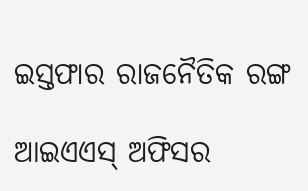ଇସ୍ତଫାର ରାଜନୈତିକ ରଙ୍ଗ

ଆଇଏଏସ୍‌ ଅଫିସର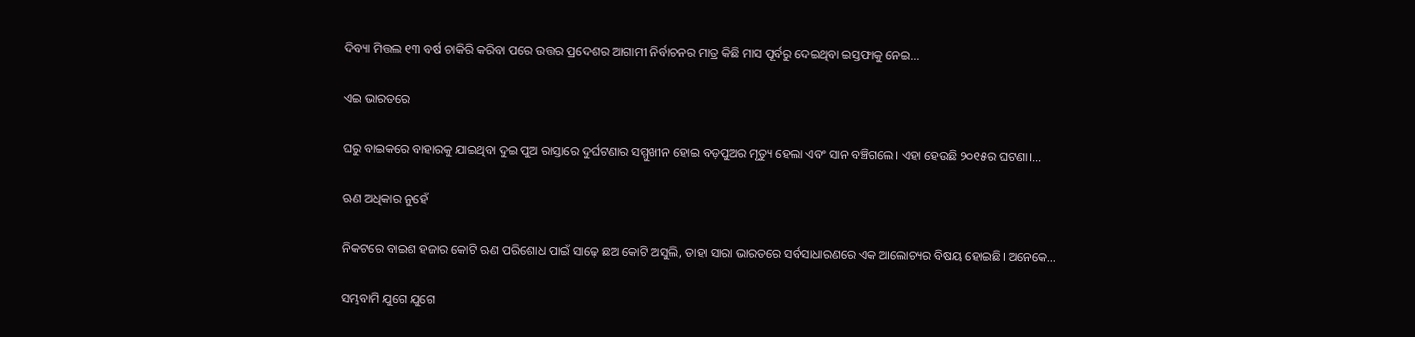ଦିବ୍ୟା ମିତ୍ତଲ ୧୩ ବର୍ଷ ଚାକିରି କରିବା ପରେ ଉତ୍ତର ପ୍ରଦେଶର ଆଗାମୀ ନିର୍ବାଚନର ମାତ୍ର କିଛି ମାସ ପୂର୍ବରୁ ଦେଇଥିବା ଇସ୍ତଫାକୁ ନେଇ…

ଏଇ ଭାରତରେ

ଘରୁ ବାଇକରେ ବାହାରକୁ ଯାଇଥିବା ଦୁଇ ପୁଅ ରାସ୍ତାରେ ଦୁର୍ଘଟଣାର ସମ୍ମୁଖୀନ ହୋଇ ବଡ଼ପୁଅର ମୃତ୍ୟୁ ହେଲା ଏବଂ ସାନ ବଞ୍ଚିଗଲେ। ଏହା ହେଉଛି ୨୦୧୫ର ଘଟଣା।…

ଋଣ ଅଧିକାର ନୁହେଁ

ନିକଟରେ ବାଇଶ ହଜାର କୋଟି ଋଣ ପରିଶୋଧ ପାଇଁ ସାଢ଼େ ଛଅ କୋଟି ଅସୁଲି, ତାହା ସାରା ଭାରତରେ ସର୍ବସାଧାରଣରେ ଏକ ଆଲୋଚ୍ୟର ବିଷୟ ହୋଇଛି। ଅନେକେ…

ସମ୍ଭବାମି ଯୁଗେ ଯୁଗେ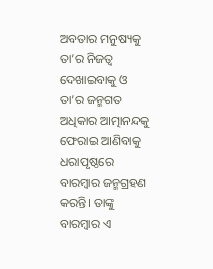ଅବତାର ମନୁଷ୍ୟକୁ ତା’ର ନିଜତ୍ୱ ଦେଖାଇବାକୁ ଓ ତା’ର ଜନ୍ମଗତ ଅଧିକାର ଆତ୍ମାନନ୍ଦକୁ ଫେରାଇ ଆଣିବାକୁ ଧରାପୃଷ୍ଠରେ ବାରମ୍ବାର ଜନ୍ମଗ୍ରହଣ କରନ୍ତି। ତାଙ୍କୁ ବାରମ୍ବାର ଏ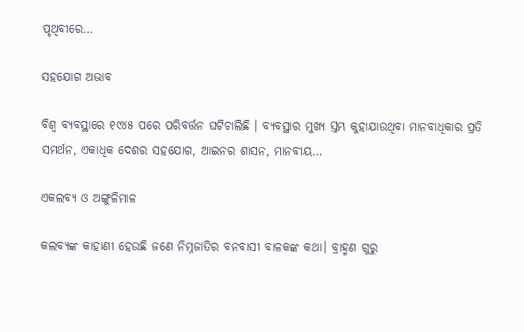ପୃଥିବୀରେ…

ସହଯୋଗ ଅଭାବ

ବିଶ୍ୱ ବ୍ୟବସ୍ଥାରେ ୧୯୪୫ ପରେ ପରିବର୍ତ୍ତନ ଘଟିଚାଲିଛି । ବ୍ୟବସ୍ଥାର ମୁଖ୍ୟ ସ୍ତମ୍ଭ କୁହାଯାଉଥିବା ମାନବାଧିକାର ପ୍ରତି ସମର୍ଥନ, ଏକାଧିକ ଦେଶର ସହଯୋଗ, ଆଇନର ଶାସନ, ମାନବୀୟ…

ଏକଲବ୍ୟ ଓ ଅଙ୍ଗୁଳିମାଳ

କଲବ୍ୟଙ୍କ କାହାଣୀ ହେଉଛି ଜଣେ ନିମ୍ନଜାତିର ବନବାସୀ ବାଳକଙ୍କ କଥା। ବ୍ରାହ୍ମଣ ଗୁରୁ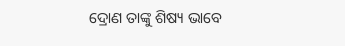ଦ୍ରୋଣ ତାଙ୍କୁ ଶିଷ୍ୟ ଭାବେ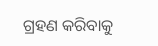ଗ୍ରହଣ କରିବାକୁ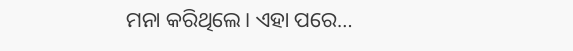ମନା କରିଥିଲେ। ଏହା ପରେ…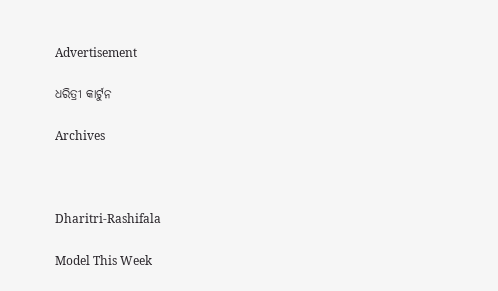Advertisement

ଧରିତ୍ରୀ କାର୍ଟୁନ

Archives



Dharitri-Rashifala

Model This Week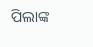ପିଲାଙ୍କ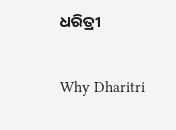ଧରିତ୍ରୀ

Why Dharitri